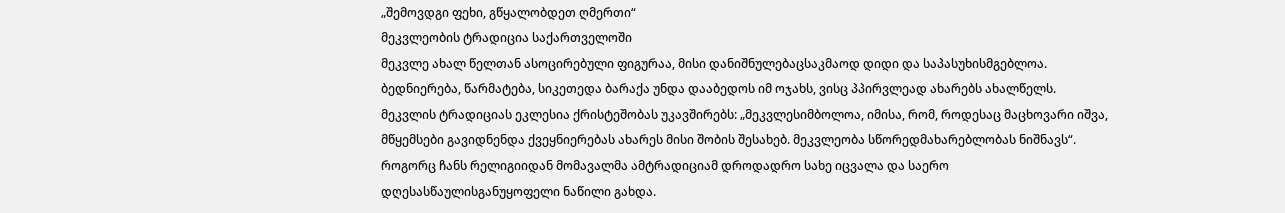„შემოვდგი ფეხი, გწყალობდეთ ღმერთი“
მეკვლეობის ტრადიცია საქართველოში
მეკვლე ახალ წელთან ასოცირებული ფიგურაა, მისი დანიშნულებაცსაკმაოდ დიდი და საპასუხისმგებლოა. ბედნიერება, წარმატება, სიკეთედა ბარაქა უნდა დააბედოს იმ ოჯახს, ვისც პპირვლეად ახარებს ახალწელს.
მეკვლის ტრადიციას ეკლესია ქრისტეშობას უკავშირებს: „მეკვლესიმბოლოა, იმისა, რომ, როდესაც მაცხოვარი იშვა, მწყემსები გავიდნენდა ქვეყნიერებას ახარეს მისი შობის შესახებ. მეკვლეობა სწორედმახარებლობას ნიშნავს“. როგორც ჩანს რელიგიიდან მომავალმა ამტრადიციამ დროდადრო სახე იცვალა და საერო დღესასწაულისგანუყოფელი ნაწილი გახდა.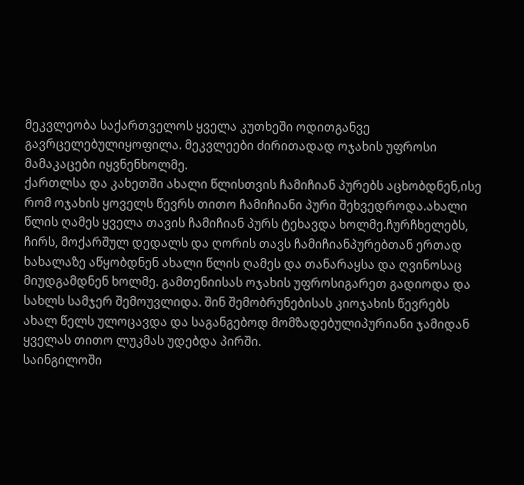მეკვლეობა საქართველოს ყველა კუთხეში ოდითგანვე გავრცელებულიყოფილა. მეკვლეები ძირითადად ოჯახის უფროსი მამაკაცები იყვნენხოლმე.
ქართლსა და კახეთში ახალი წლისთვის ჩამიჩიან პურებს აცხობდნენ,ისე რომ ოჯახის ყოველს წევრს თითო ჩამიჩიანი პური შეხვედროდა.ახალი წლის ღამეს ყველა თავის ჩამიჩიან პურს ტეხავდა ხოლმე.ჩურჩხელებს, ჩირს, მოქარშულ დედალს და ღორის თავს ჩამიჩიანპურებთან ერთად ხახალაზე აწყობდნენ ახალი წლის ღამეს და თანარაყსა და ღვინოსაც მიუდგამდნენ ხოლმე. გამთენიისას ოჯახის უფროსიგარეთ გადიოდა და სახლს სამჯერ შემოუვლიდა. შინ შემობრუნებისას კიოჯახის წევრებს ახალ წელს ულოცავდა და საგანგებოდ მომზადებულიპურიანი ჯამიდან ყველას თითო ლუკმას უდებდა პირში.
საინგილოში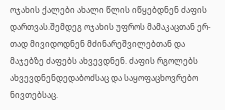ოჯახის ქალები ახალი წლის იწყებდნენ ძაფის დართვას.შემდეგ ოჯახის უფროს მამაკაცთან ერ- თად მივიდოდნენ მძინარეშვილებთან და მაჯებზე ძაფებს ახვევდნენ. ძაფის რგოლებს ახვევდნენდედაბოძსაც და საყოფაცხოვრებო ნივთებსაც.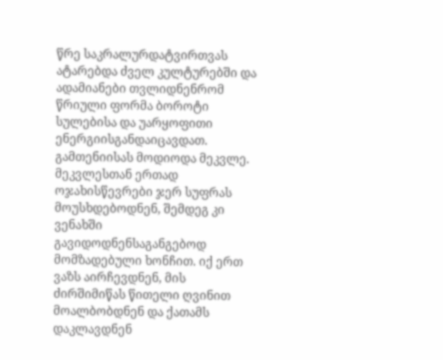წრე საკრალურდატვირთვას ატარებდა ძველ კულტურებში და ადამიანები თვლიდნენრომ წრიული ფორმა ბოროტი სულებისა და უარყოფითი ენერგიისგანდაიცავდათ. გამთენიისას მოდიოდა მეკვლე. მეკვლესთან ერთად ოჯახისწევრები ჯერ სუფრას მოუსხდებოდნენ, შემდეგ კი ვენახში გავიდოდნენსაგანგებოდ მომზადებული ხონჩით. იქ ერთ ვაზს აირჩევდნენ, მის ძირშიმიწას წითელი ღვინით მოალბობდნენ და ქათამს დაკლავდნენ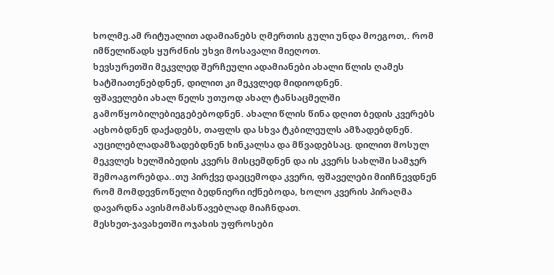ხოლმე.ამ რიტუალით ადამიანებს ღმერთის გული უნდა მოეგოთ,. რომ იმწელიწადს ყურძნის უხვი მოსავალი მიეღოთ.
ხევსურეთში მეკვლედ შერჩეული ადამიანები ახალი წლის ღამეს ხატშიათენებდნენ, დილით კი მეკვლედ მიდიოდნენ.
ფშაველები ახალ წელს უთუოდ ახალ ტანსაცმელში გამოწყობილებიეგებებოდნენ. ახალი წლის წინა დღით ბედის კვერებს აცხობდნენ დაქადებს, თაფლს და სხვა ტკბილეულს ამზადებდნენ. აუცილებლადამზადებდნენ ხინკალსა და მწვადებსაც. დილით მოსულ მეკვლეს ხელშიბედის კვერს მისცემდნენ და ის კვერს სახლში სამჯერ შემოაგორებდა..თუ პირქვე დაეცემოდა კვერი, ფშაველები მიიჩნევდნენ რომ მომდევნოწელი ბედნიერი იქნებოდა, ხოლო კვერის პირაღმა დავარდნა ავისმომასწავებლად მიაჩნდათ.
მესხეთ-ჯავახეთში ოჯახის უფროსები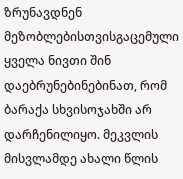ზრუნავდნენ მეზობლებისთვისგაცემული ყველა ნივთი შინ დაებრუნებინებინათ, რომ ბარაქა სხვისოჯახში არ დარჩენილიყო. მეკვლის მისვლამდე ახალი წლის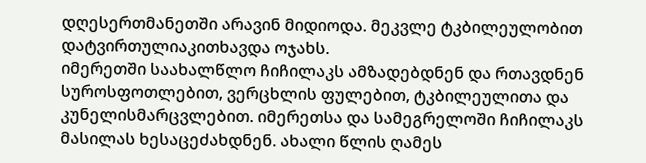დღესერთმანეთში არავინ მიდიოდა. მეკვლე ტკბილეულობით დატვირთულიაკითხავდა ოჯახს.
იმერეთში საახალწლო ჩიჩილაკს ამზადებდნენ და რთავდნენ სუროსფოთლებით, ვერცხლის ფულებით, ტკბილეულითა და კუნელისმარცვლებით. იმერეთსა და სამეგრელოში ჩიჩილაკს მასილას ხესაცეძახდნენ. ახალი წლის ღამეს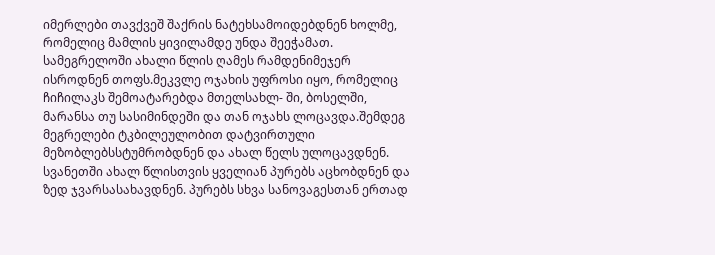იმერლები თავქვეშ შაქრის ნატეხსამოიდებდნენ ხოლმე, რომელიც მამლის ყივილამდე უნდა შეეჭამათ.
სამეგრელოში ახალი წლის ღამეს რამდენიმეჯერ ისროდნენ თოფს.მეკვლე ოჯახის უფროსი იყო, რომელიც ჩიჩილაკს შემოატარებდა მთელსახლ- ში, ბოსელში, მარანსა თუ სასიმინდეში და თან ოჯახს ლოცავდა.შემდეგ მეგრელები ტკბილეულობით დატვირთული მეზობლებსსტუმრობდნენ და ახალ წელს ულოცავდნენ.
სვანეთში ახალ წლისთვის ყველიან პურებს აცხობდნენ და ზედ ჯვარსასახავდნენ. პურებს სხვა სანოვაგესთან ერთად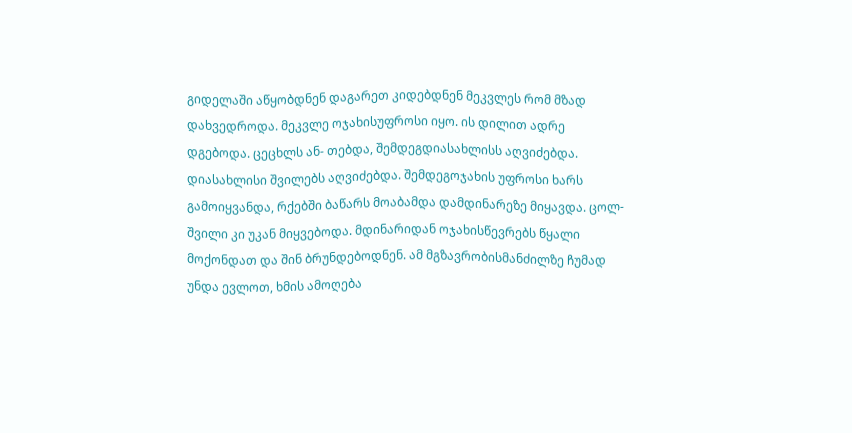გიდელაში აწყობდნენ დაგარეთ კიდებდნენ მეკვლეს რომ მზად დახვედროდა. მეკვლე ოჯახისუფროსი იყო. ის დილით ადრე დგებოდა. ცეცხლს ან- თებდა, შემდეგდიასახლისს აღვიძებდა. დიასახლისი შვილებს აღვიძებდა. შემდეგოჯახის უფროსი ხარს გამოიყვანდა, რქებში ბაწარს მოაბამდა დამდინარეზე მიყავდა. ცოლ-შვილი კი უკან მიყვებოდა. მდინარიდან ოჯახისწევრებს წყალი მოქონდათ და შინ ბრუნდებოდნენ. ამ მგზავრობისმანძილზე ჩუმად უნდა ევლოთ, ხმის ამოღება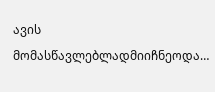ავის მომასწავლებლადმიიჩნეოდა…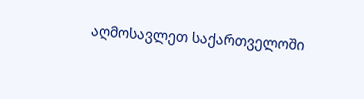აღმოსავლეთ საქართველოში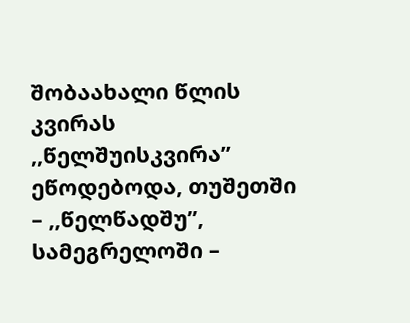შობაახალი წლის კვირას ,,წელშუისკვირა’’ ეწოდებოდა, თუშეთში – ,,წელწადშუ’’, სამეგრელოში –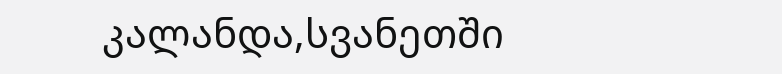კალანდა,სვანეთში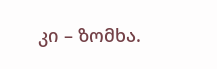კი – ზომხა.